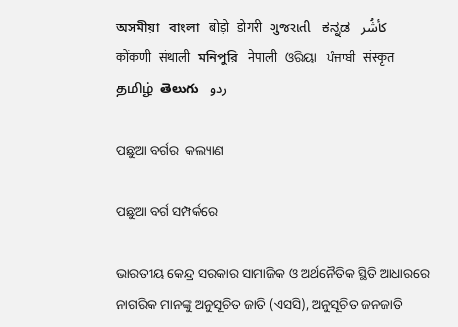অসমীয়া   বাংলা   बोड़ो   डोगरी   ગુજરાતી   ಕನ್ನಡ   كأشُر   कोंकणी   संथाली   মনিপুরি   नेपाली   ଓରିୟା   ਪੰਜਾਬੀ   संस्कृत   தமிழ்  తెలుగు   ردو

ପଛୁଆ ବର୍ଗର  କଲ୍ୟାଣ

ପଛୁଆ ବର୍ଗ ସମ୍ପର୍କରେ

ଭାରତୀୟ କେନ୍ଦ୍ର ସରକାର ସାମାଜିକ ଓ ଅର୍ଥନୈତିକ ସ୍ଥିତି ଆଧାରରେ  ନାଗରିକ ମାନଙ୍କୁ ଅନୁସୂଚିତ ଜାତି (ଏସସି), ଅନୁସୂଚିତ ଜନଜାତି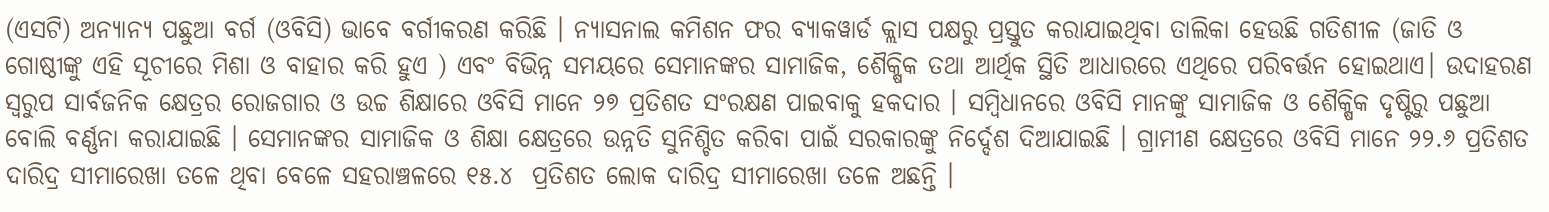(ଏସଟି) ଅନ୍ୟାନ୍ୟ ପଛୁଆ ବର୍ଗ (ଓବିସି) ଭାବେ ବର୍ଗୀକରଣ କରିଛି । ନ୍ୟାସନାଲ କମିଶନ ଫର ବ୍ୟାକୱାର୍ଡ କ୍ଲାସ ପକ୍ଷରୁ ପ୍ରସ୍ତୁତ କରାଯାଇଥିବା ତାଲିକା ହେଉଛି ଗତିଶୀଳ (ଜାତି ଓ ଗୋଷ୍ଠୀଙ୍କୁ ଏହି ସୂଚୀରେ ମିଶା ଓ ବାହାର କରି ହୁଏ ) ଏବଂ ବିଭିନ୍ନ ସମୟରେ ସେମାନଙ୍କର ସାମାଜିକ, ଶୈକ୍ଷିକ ତଥା ଆର୍ଥିକ ସ୍ଥିତି ଆଧାରରେ ଏଥିରେ ପରିବର୍ତ୍ତନ ହୋଇଥାଏ। ଉଦାହରଣ ସ୍ଵରୁପ ସାର୍ବଜନିକ କ୍ଷେତ୍ରର ରୋଜଗାର ଓ ଉଚ୍ଚ ଶିକ୍ଷାରେ ଓବିସି ମାନେ ୨୭ ପ୍ରତିଶତ ସଂରକ୍ଷଣ ପାଇବାକୁ ହକଦାର । ସମ୍ବିଧାନରେ ଓବିସି ମାନଙ୍କୁ ସାମାଜିକ ଓ ଶୈକ୍ଷିକ ଦୃଷ୍ଟିରୁ ପଛୁଆ ବୋଲି ବର୍ଣ୍ଣନା କରାଯାଇଛି । ସେମାନଙ୍କର ସାମାଜିକ ଓ ଶିକ୍ଷା କ୍ଷେତ୍ରରେ ଉନ୍ନତି ସୁନିଶ୍ଚିତ କରିବା ପାଇଁ ସରକାରଙ୍କୁ ନିର୍ଦ୍ଦେଶ ଦିଆଯାଇଛି । ଗ୍ରାମୀଣ କ୍ଷେତ୍ରରେ ଓବିସି ମାନେ ୨୨.୬ ପ୍ରତିଶତ ଦାରିଦ୍ର ସୀମାରେଖା ତଳେ ଥିବା ବେଳେ ସହରାଞ୍ଚଳରେ ୧୫.୪  ପ୍ରତିଶତ ଲୋକ ଦାରିଦ୍ର ସୀମାରେଖା ତଳେ ଅଛନ୍ତି ।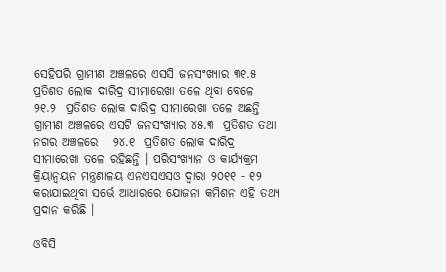ସେହିପରି ଗ୍ରାମୀଣ ଅଞ୍ଚଳରେ ଏସସି ଜନସଂଖ୍ୟାର ୩୧.୫ ପ୍ରତିଶତ ଲୋକ ଦାରିଦ୍ର ସୀମାରେଖା ତଳେ ଥିବା ବେଳେ ୨୧.୨  ପ୍ରତିଶତ ଲୋକ ଦାରିଦ୍ର ସୀମାରେଖା ତଳେ ଅଛନ୍ତି    ଗ୍ରାମୀଣ ଅଞ୍ଚଳରେ ଏସଟି ଜନସଂଖ୍ୟାର ୪୫.୩  ପ୍ରତିଶତ ତଥା ନଗର ଅଞ୍ଚଳରେ   ୨୪.୧  ପ୍ରତିଶତ ଲୋକ ଦାରିଦ୍ର ସୀମାରେଖା ତଳେ ରହିଛନ୍ତି । ପରିସଂଖ୍ୟାନ ଓ କାର୍ଯ୍ୟକ୍ରମ କ୍ରିୟାନ୍ଵୟନ ମନ୍ତ୍ରଣାଳୟ ଏନଏସଏସଓ ଦ୍ଵାରା ୨୦୧୧ - ୧୨  କରାଯାଇଥିବା ସର୍ଭେ ଆଧାରରେ ଯୋଜନା କମିଶନ ଏହି ତଥ୍ୟ ପ୍ରଦାନ କରିଛି ।

ଓବିସି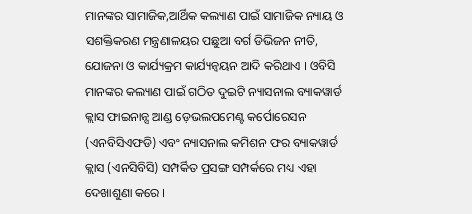ମାନଙ୍କର ସାମାଜିକ,ଆର୍ଥିକ କଲ୍ୟାଣ ପାଇଁ ସାମାଜିକ ନ୍ୟାୟ ଓ ସଶକ୍ତିକରଣ ମନ୍ତ୍ରଣାଳୟର ପଛୁଆ ବର୍ଗ ଡିଭିଜନ ନୀତି, ଯୋଜନା ଓ କାର୍ଯ୍ୟକ୍ରମ କାର୍ଯ୍ୟନ୍ଵୟନ ଆଦି କରିଥାଏ । ଓବିସି ମାନଙ୍କର କଲ୍ୟାଣ ପାଇଁ ଗଠିତ ଦୁଇଟି ନ୍ୟାସନାଲ ବ୍ୟାକୱାର୍ଡ କ୍ଲାସ ଫାଇନାନ୍ସ ଆଣ୍ଡ ଡ଼େଭଲପମେଣ୍ଟ କର୍ପୋରେସନ (ଏନବିସିଏଫଡି) ଏବଂ ନ୍ୟାସନାଲ କମିଶନ ଫର ବ୍ୟାକୱାର୍ଡ କ୍ଲାସ (ଏନସିବିସି) ସମ୍ପର୍କିତ ପ୍ରସଙ୍ଗ ସମ୍ପର୍କରେ ମଧ୍ୟ ଏହା ଦେଖାଶୁଣା କରେ ।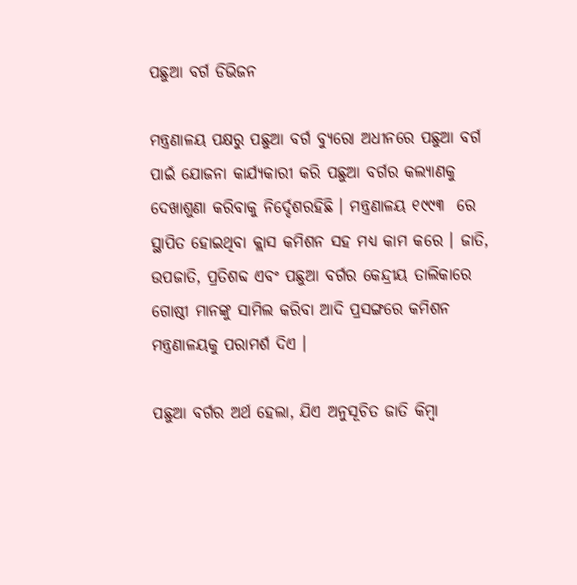ପଛୁଆ ବର୍ଗ ଡିଭିଜନ

ମନ୍ତ୍ରଣାଳୟ ପକ୍ଷରୁ ପଛୁଆ ବର୍ଗ ବ୍ୟୁରୋ ଅଧୀନରେ ପଛୁଆ ବର୍ଗ ପାଇଁ ଯୋଜନା କାର୍ଯ୍ୟକାରୀ କରି ପଛୁଆ ବର୍ଗର କଲ୍ୟାଣକୁ ଦେଖାଶୁଣା କରିବାକୁ ନିର୍ଦ୍ଦେଶରହିଛି । ମନ୍ତ୍ରଣାଳୟ ୧୯୯୩  ରେ ସ୍ଥାପିତ ହୋଇଥିବା କ୍ଲାସ କମିଶନ ସହ ମଧ୍ୟ କାମ କରେ । ଜାତି, ଉପଜାତି, ପ୍ରତିଶବ୍ଦ ଏବଂ ପଛୁଆ ବର୍ଗର କେନ୍ଦ୍ରୀୟ ତାଲିକାରେ ଗୋଷ୍ଠୀ ମାନଙ୍କୁ ସାମିଲ କରିବା ଆଦି ପ୍ରସଙ୍ଗରେ କମିଶନ ମନ୍ତ୍ରଣାଳୟକୁ ପରାମର୍ଶ ଦିଏ ।

ପଛୁଆ ବର୍ଗର ଅର୍ଥ ହେଲା, ଯିଏ ଅନୁସୂଚିତ ଜାତି କିମ୍ବା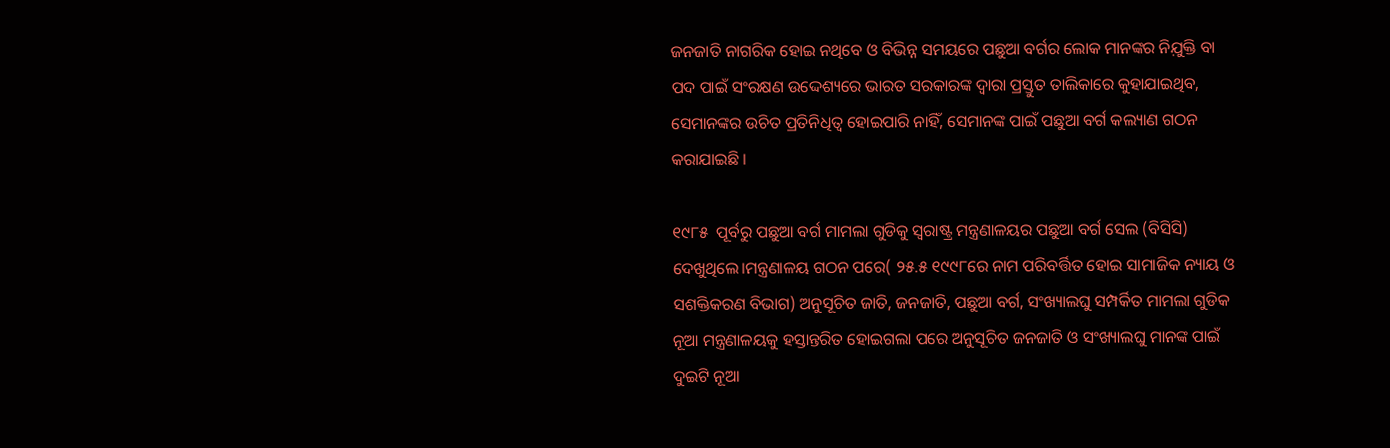ଜନଜାତି ନାଗରିକ ହୋଇ ନଥିବେ ଓ ବିଭିନ୍ନ ସମୟରେ ପଛୁଆ ବର୍ଗର ଲୋକ ମାନଙ୍କର ନିଯ଼ୁକ୍ତି ବା ପଦ ପାଇଁ ସଂରକ୍ଷଣ ଉଦ୍ଦେଶ୍ୟରେ ଭାରତ ସରକାରଙ୍କ ଦ୍ଵାରା ପ୍ରସ୍ତୁତ ତାଲିକାରେ କୁହାଯାଇଥିବ, ସେମାନଙ୍କର ଉଚିତ ପ୍ରତିନିଧିତ୍ଵ ହୋଇପାରି ନାହିଁ, ସେମାନଙ୍କ ପାଇଁ ପଛୁଆ ବର୍ଗ କଲ୍ୟାଣ ଗଠନ କରାଯାଇଛି ।

୧୯୮୫  ପୂର୍ବରୁ ପଛୁଆ ବର୍ଗ ମାମଲା ଗୁଡିକୁ ସ୍ଵରାଷ୍ଟ୍ର ମନ୍ତ୍ରଣାଳୟର ପଛୁଆ ବର୍ଗ ସେଲ (ବିସିସି) ଦେଖୁଥିଲେ।ମନ୍ତ୍ରଣାଳୟ ଗଠନ ପରେ( ୨୫.୫ ୧୯୯୮ରେ ନାମ ପରିବର୍ତ୍ତିତ ହୋଇ ସାମାଜିକ ନ୍ୟାୟ ଓ ସଶକ୍ତିକରଣ ବିଭାଗ) ଅନୁସୂଚିତ ଜାତି, ଜନଜାତି, ପଛୁଆ ବର୍ଗ, ସଂଖ୍ୟାଲଘୁ ସମ୍ପର୍କିତ ମାମଲା ଗୁଡିକ ନୂଆ ମନ୍ତ୍ରଣାଳୟକୁ ହସ୍ତାନ୍ତରିତ ହୋଇଗଲା ପରେ ଅନୁସୂଚିତ ଜନଜାତି ଓ ସଂଖ୍ୟାଲଘୁ ମାନଙ୍କ ପାଇଁ ଦୁଇଟି ନୂଆ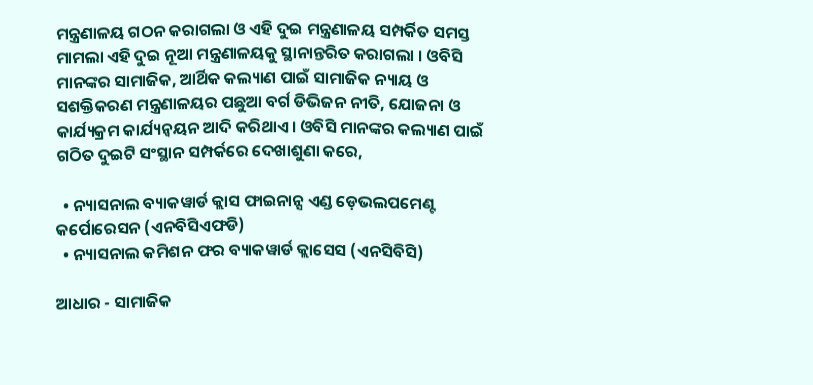ମନ୍ତ୍ରଣାଳୟ ଗଠନ କରାଗଲା ଓ ଏହି ଦୁଇ ମନ୍ତ୍ରଣାଳୟ ସମ୍ପର୍କିତ ସମସ୍ତ ମାମଲା ଏହି ଦୁଇ ନୂଆ ମନ୍ତ୍ରଣାଳୟକୁ ସ୍ଥାନାନ୍ତରିତ କରାଗଲା । ଓବିସି ମାନଙ୍କର ସାମାଜିକ, ଆର୍ଥିକ କଲ୍ୟାଣ ପାଇଁ ସାମାଜିକ ନ୍ୟାୟ ଓ ସଶକ୍ତିକରଣ ମନ୍ତ୍ରଣାଳୟର ପଛୁଆ ବର୍ଗ ଡିଭିଜନ ନୀତି, ଯୋଜନା ଓ କାର୍ଯ୍ୟକ୍ରମ କାର୍ଯ୍ୟନ୍ଵୟନ ଆଦି କରିଥାଏ। ଓବିସି ମାନଙ୍କର କଲ୍ୟାଣ ପାଇଁ ଗଠିତ ଦୁଇଟି ସଂସ୍ଥାନ ସମ୍ପର୍କରେ ଦେଖାଶୁଣା କରେ,

  • ନ୍ୟାସନାଲ ବ୍ୟାକୱାର୍ଡ କ୍ଲାସ ଫାଇନାନ୍ସ ଏଣ୍ଡ ଡ଼େଭଲପମେଣ୍ଟ କର୍ପୋରେସନ (ଏନବିସିଏଫଡି)
  • ନ୍ୟାସନାଲ କମିଶନ ଫର ବ୍ୟାକୱାର୍ଡ କ୍ଲାସେସ (ଏନସିବିସି)

ଆଧାର - ସାମାଜିକ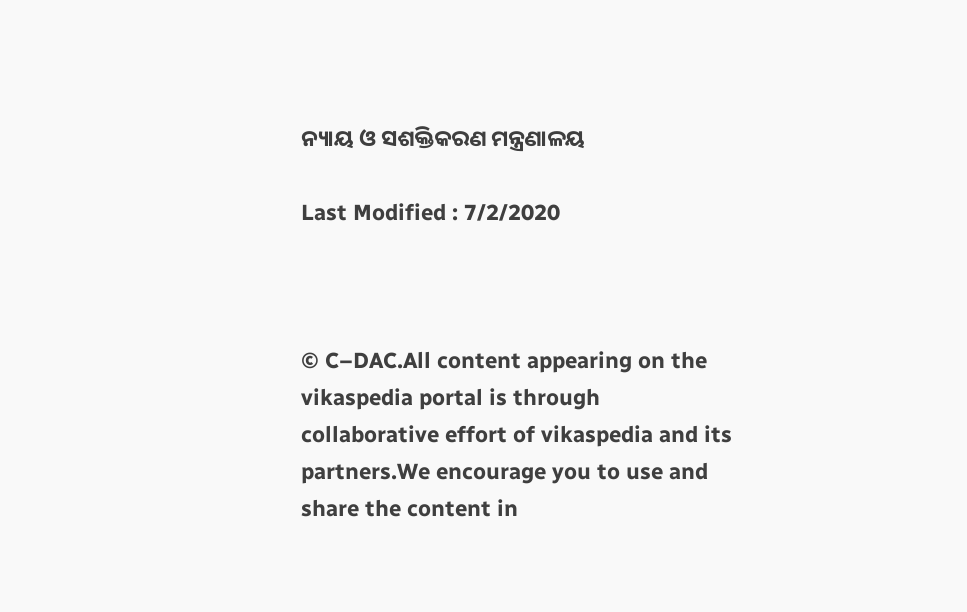ନ୍ୟାୟ ଓ ସଶକ୍ତିକରଣ ମନ୍ତ୍ରଣାଳୟ

Last Modified : 7/2/2020



© C–DAC.All content appearing on the vikaspedia portal is through collaborative effort of vikaspedia and its partners.We encourage you to use and share the content in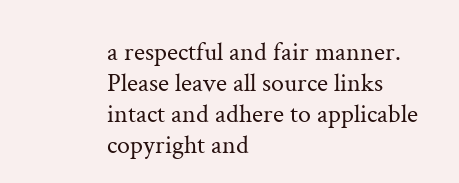a respectful and fair manner. Please leave all source links intact and adhere to applicable copyright and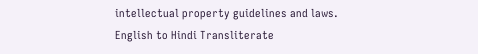intellectual property guidelines and laws.
English to Hindi Transliterate